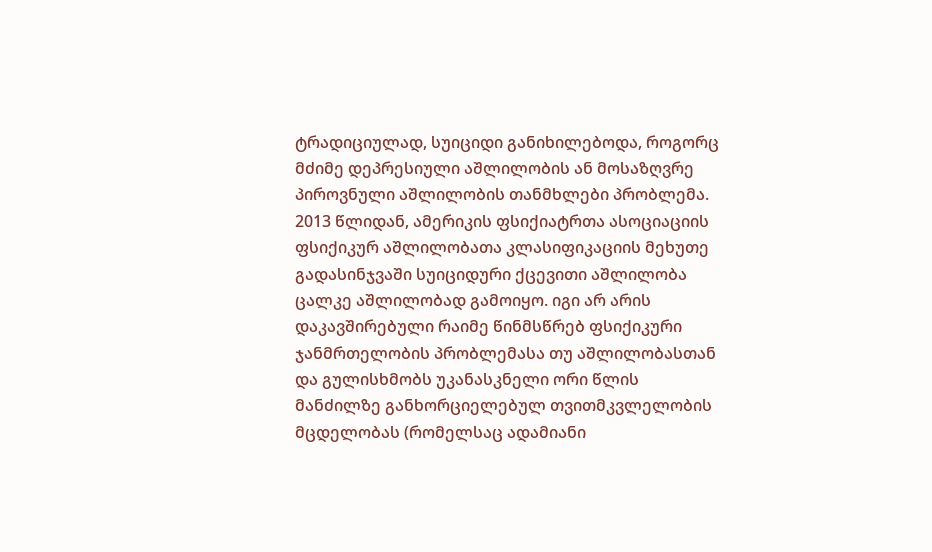ტრადიციულად, სუიციდი განიხილებოდა, როგორც მძიმე დეპრესიული აშლილობის ან მოსაზღვრე პიროვნული აშლილობის თანმხლები პრობლემა. 2013 წლიდან, ამერიკის ფსიქიატრთა ასოციაციის ფსიქიკურ აშლილობათა კლასიფიკაციის მეხუთე გადასინჯვაში სუიციდური ქცევითი აშლილობა ცალკე აშლილობად გამოიყო. იგი არ არის დაკავშირებული რაიმე წინმსწრებ ფსიქიკური ჯანმრთელობის პრობლემასა თუ აშლილობასთან და გულისხმობს უკანასკნელი ორი წლის მანძილზე განხორციელებულ თვითმკვლელობის მცდელობას (რომელსაც ადამიანი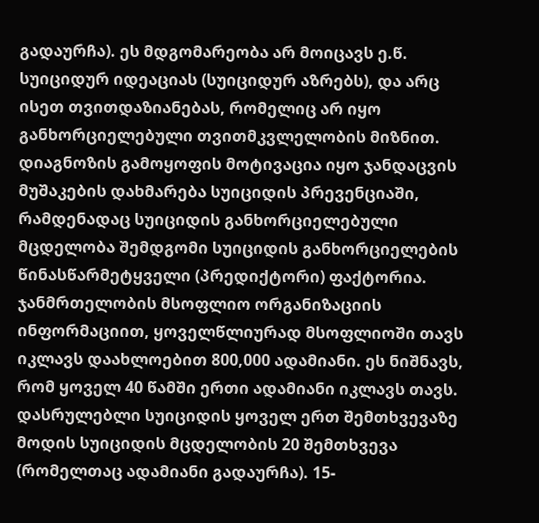გადაურჩა). ეს მდგომარეობა არ მოიცავს ე.წ. სუიციდურ იდეაციას (სუიციდურ აზრებს), და არც ისეთ თვითდაზიანებას, რომელიც არ იყო განხორციელებული თვითმკვლელობის მიზნით.
დიაგნოზის გამოყოფის მოტივაცია იყო ჯანდაცვის მუშაკების დახმარება სუიციდის პრევენციაში, რამდენადაც სუიციდის განხორციელებული მცდელობა შემდგომი სუიციდის განხორციელების წინასწარმეტყველი (პრედიქტორი) ფაქტორია.
ჯანმრთელობის მსოფლიო ორგანიზაციის ინფორმაციით, ყოველწლიურად მსოფლიოში თავს იკლავს დაახლოებით 800,000 ადამიანი. ეს ნიშნავს, რომ ყოველ 40 წამში ერთი ადამიანი იკლავს თავს. დასრულებლი სუიციდის ყოველ ერთ შემთხვევაზე მოდის სუიციდის მცდელობის 20 შემთხვევა (რომელთაც ადამიანი გადაურჩა). 15-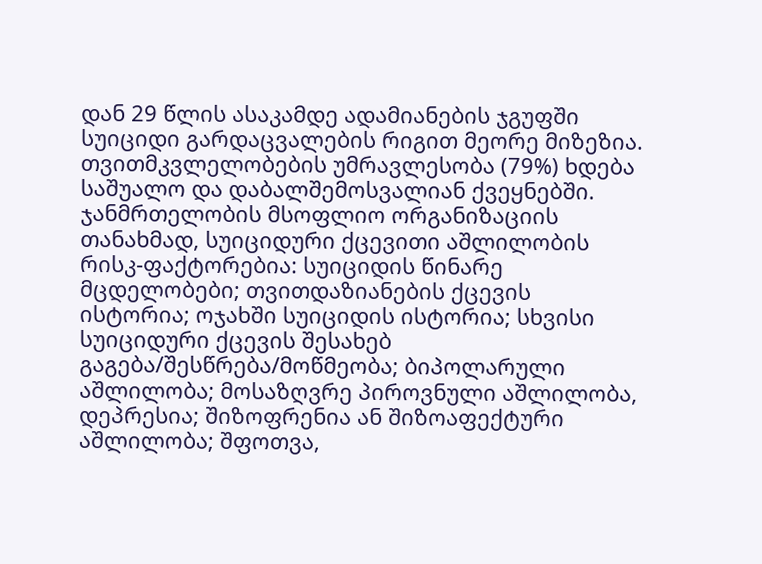დან 29 წლის ასაკამდე ადამიანების ჯგუფში სუიციდი გარდაცვალების რიგით მეორე მიზეზია. თვითმკვლელობების უმრავლესობა (79%) ხდება საშუალო და დაბალშემოსვალიან ქვეყნებში.
ჯანმრთელობის მსოფლიო ორგანიზაციის თანახმად, სუიციდური ქცევითი აშლილობის რისკ-ფაქტორებია: სუიციდის წინარე მცდელობები; თვითდაზიანების ქცევის ისტორია; ოჯახში სუიციდის ისტორია; სხვისი სუიციდური ქცევის შესახებ გაგება/შესწრება/მოწმეობა; ბიპოლარული აშლილობა; მოსაზღვრე პიროვნული აშლილობა, დეპრესია; შიზოფრენია ან შიზოაფექტური აშლილობა; შფოთვა,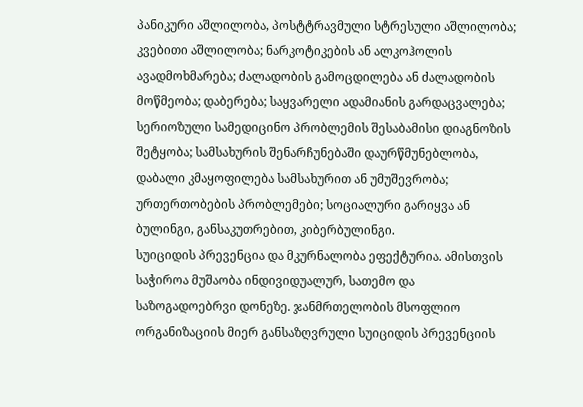პანიკური აშლილობა, პოსტტრავმული სტრესული აშლილობა; კვებითი აშლილობა; ნარკოტიკების ან ალკოჰოლის ავადმოხმარება; ძალადობის გამოცდილება ან ძალადობის მოწმეობა; დაბერება; საყვარელი ადამიანის გარდაცვალება; სერიოზული სამედიცინო პრობლემის შესაბამისი დიაგნოზის შეტყობა; სამსახურის შენარჩუნებაში დაურწმუნებლობა, დაბალი კმაყოფილება სამსახურით ან უმუშევრობა; ურთერთობების პრობლემები; სოციალური გარიყვა ან ბულინგი, განსაკუთრებით, კიბერბულინგი.
სუიციდის პრევენცია და მკურნალობა ეფექტურია. ამისთვის საჭიროა მუშაობა ინდივიდუალურ, სათემო და საზოგადოებრვი დონეზე. ჯანმრთელობის მსოფლიო ორგანიზაციის მიერ განსაზღვრული სუიციდის პრევენციის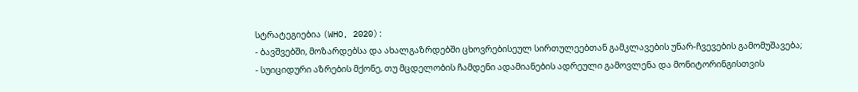სტრატეგიებია (WHO, 2020):
- ბავშვებში, მოზარდებსა და ახალგაზრდებში ცხოვრებისეულ სირთულეებთან გამკლავების უნარ-ჩვევების გამომუშავება;
- სუიციდური აზრების მქონე, თუ მცდელობის ჩამდენი ადამიანების ადრეული გამოვლენა და მონიტორინგისთვის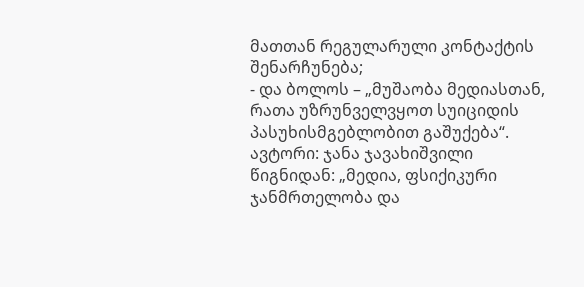მათთან რეგულარული კონტაქტის შენარჩუნება;
- და ბოლოს – „მუშაობა მედიასთან, რათა უზრუნველვყოთ სუიციდის პასუხისმგებლობით გაშუქება“.
ავტორი: ჯანა ჯავახიშვილი
წიგნიდან: „მედია, ფსიქიკური ჯანმრთელობა და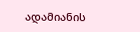ადამიანის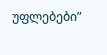უფლებები”